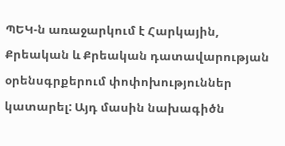ՊԵԿ-ն առաջարկում է Հարկային, Քրեական և Քրեական դատավարության օրենսգրքերում փոփոխություններ կատարել: Այդ մասին նախագիծն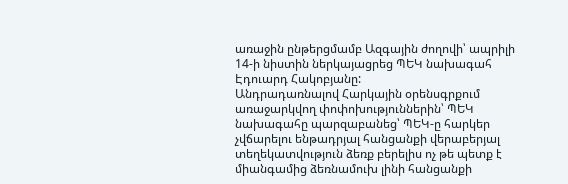առաջին ընթերցմամբ Ազգային ժողովի՝ ապրիլի 14-ի նիստին ներկայացրեց ՊԵԿ նախագահ Էդուարդ Հակոբյանը:
Անդրադառնալով Հարկային օրենսգրքում առաջարկվող փոփոխություններին՝ ՊԵԿ նախագահը պարզաբանեց՝ ՊԵԿ-ը հարկեր չվճարելու ենթադրյալ հանցանքի վերաբերյալ տեղեկատվություն ձեռք բերելիս ոչ թե պետք է միանգամից ձեռնամուխ լինի հանցանքի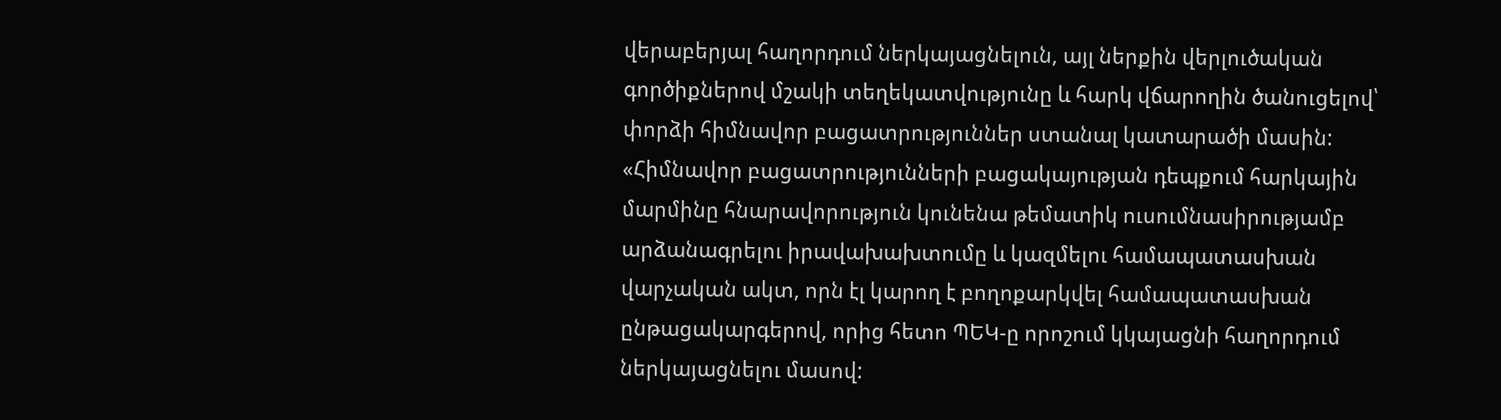վերաբերյալ հաղորդում ներկայացնելուն, այլ ներքին վերլուծական գործիքներով մշակի տեղեկատվությունը և հարկ վճարողին ծանուցելով՝ փորձի հիմնավոր բացատրություններ ստանալ կատարածի մասին:
«Հիմնավոր բացատրությունների բացակայության դեպքում հարկային մարմինը հնարավորություն կունենա թեմատիկ ուսումնասիրությամբ արձանագրելու իրավախախտումը և կազմելու համապատասխան վարչական ակտ, որն էլ կարող է բողոքարկվել համապատասխան ընթացակարգերով, որից հետո ՊԵԿ-ը որոշում կկայացնի հաղորդում ներկայացնելու մասով: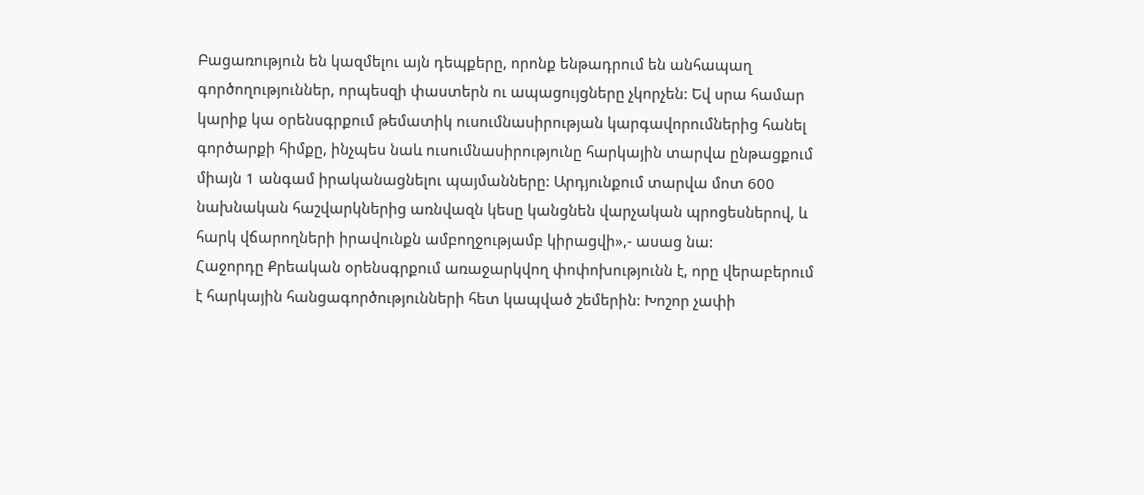Բացառություն են կազմելու այն դեպքերը, որոնք ենթադրում են անհապաղ գործողություններ, որպեսզի փաստերն ու ապացույցները չկորչեն: Եվ սրա համար կարիք կա օրենսգրքում թեմատիկ ուսումնասիրության կարգավորումներից հանել գործարքի հիմքը, ինչպես նաև ուսումնասիրությունը հարկային տարվա ընթացքում միայն 1 անգամ իրականացնելու պայմանները: Արդյունքում տարվա մոտ 600 նախնական հաշվարկներից առնվազն կեսը կանցնեն վարչական պրոցեսներով, և հարկ վճարողների իրավունքն ամբողջությամբ կիրացվի»,- ասաց նա:
Հաջորդը Քրեական օրենսգրքում առաջարկվող փոփոխությունն է, որը վերաբերում է հարկային հանցագործությունների հետ կապված շեմերին: Խոշոր չափի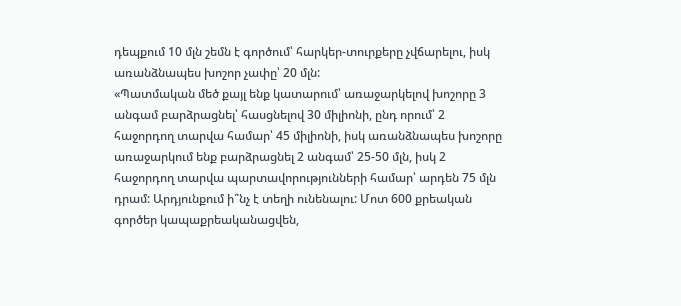դեպքում 10 մլն շեմն է գործում՝ հարկեր-տուրքերը չվճարելու, իսկ առանձնապես խոշոր չափը՝ 20 մլն:
«Պատմական մեծ քայլ ենք կատարում՝ առաջարկելով խոշորը 3 անգամ բարձրացնել՝ հասցնելով 30 միլիոնի, ընդ որում՝ 2 հաջորդող տարվա համար՝ 45 միլիոնի, իսկ առանձնապես խոշորը առաջարկում ենք բարձրացնել 2 անգամ՝ 25-50 մլն, իսկ 2 հաջորդող տարվա պարտավորությունների համար՝ արդեն 75 մլն դրամ: Արդյունքում ի՞նչ է տեղի ունենալու: Մոտ 600 քրեական գործեր կապաքրեականացվեն,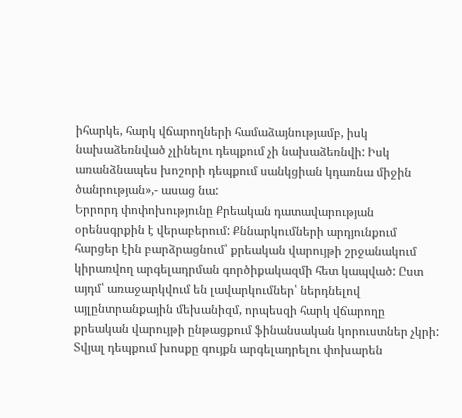իհարկե, հարկ վճարողների համաձայնությամբ, իսկ նախաձեռնված չլինելու դեպքում չի նախաձեռնվի: Իսկ առանձնապես խոշորի դեպքում սանկցիան կդառնա միջին ծանրության»,- ասաց նա:
Երրորդ փոփոխությունը Քրեական դատավարության օրենսգրքին է վերաբերում: Քննարկումների արդյունքում հարցեր էին բարձրացնում՝ քրեական վարույթի շրջանակում կիրառվող արգելադրման գործիքակազմի հետ կապված: Ըստ այդմ՝ առաջարկվում են լավարկումներ՝ ներդնելով այլընտրանքային մեխանիզմ, որպեսզի հարկ վճարողը քրեական վարույթի ընթացքում ֆինանսական կորուստներ չկրի: Տվյալ դեպքում խոսքը գույքն արգելադրելու փոխարեն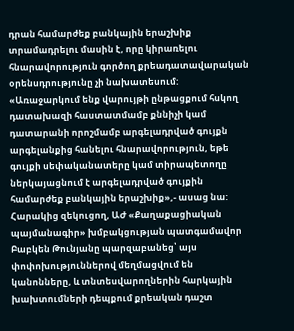դրան համարժեք բանկային երաշխիք տրամադրելու մասին է, որը կիրառելու հնարավորություն գործող քրեադատավարական օրենսդրությունը չի նախատեսում:
«Առաջարկում ենք վարույթի ընթացքում հսկող դատախազի հաստատմամբ քննիչի կամ դատարանի որոշմամբ արգելադրված գույքն արգելանքից հանելու հնարավորություն, եթե գույքի սեփականատերը կամ տիրապետողը ներկայացնում է արգելադրված գույքին համարժեք բանկային երաշխիք»,- ասաց նա:
Հարակից զեկուցող, ԱԺ «Քաղաքացիական պայմանագիր» խմբակցության պատգամավոր Բաբկեն Թունյանը պարզաբանեց՝ այս փոփոխություններով մեղմացվում են կանոնները, և տնտեսվարողներին հարկային խախտումների դեպքում քրեական դաշտ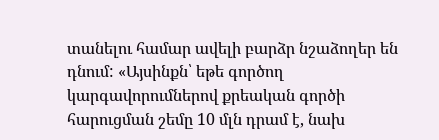տանելու համար ավելի բարձր նշաձողեր են դնում: «Այսինքն՝ եթե գործող կարգավորումներով քրեական գործի հարուցման շեմը 10 մլն դրամ է, նախ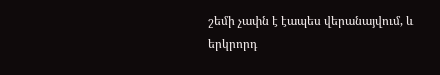շեմի չափն է էապես վերանայվում, և երկրորդ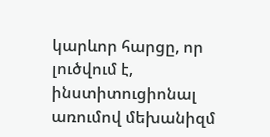կարևոր հարցը, որ լուծվում է, ինստիտուցիոնալ առումով մեխանիզմ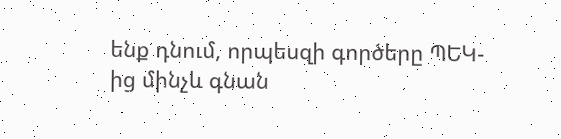ենք դնում, որպեսզի գործերը ՊԵԿ-ից մինչև գնան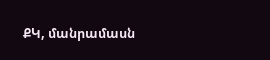ՔԿ, մանրամասն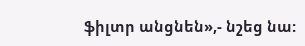ֆիլտր անցնեն»,- նշեց նա: